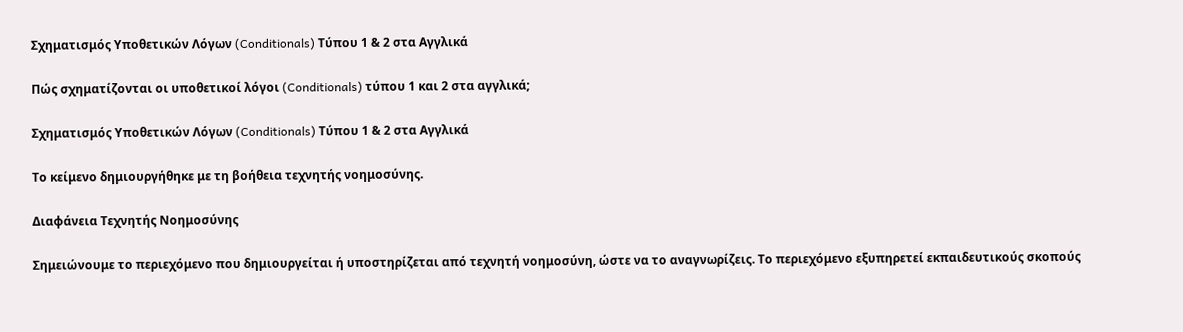Σχηματισμός Υποθετικών Λόγων (Conditionals) Τύπου 1 & 2 στα Αγγλικά

Πώς σχηματίζονται οι υποθετικοί λόγοι (Conditionals) τύπου 1 και 2 στα αγγλικά;

Σχηματισμός Υποθετικών Λόγων (Conditionals) Τύπου 1 & 2 στα Αγγλικά

Το κείμενο δημιουργήθηκε με τη βοήθεια τεχνητής νοημοσύνης.

Διαφάνεια Τεχνητής Νοημοσύνης

Σημειώνουμε το περιεχόμενο που δημιουργείται ή υποστηρίζεται από τεχνητή νοημοσύνη, ώστε να το αναγνωρίζεις. Το περιεχόμενο εξυπηρετεί εκπαιδευτικούς σκοπούς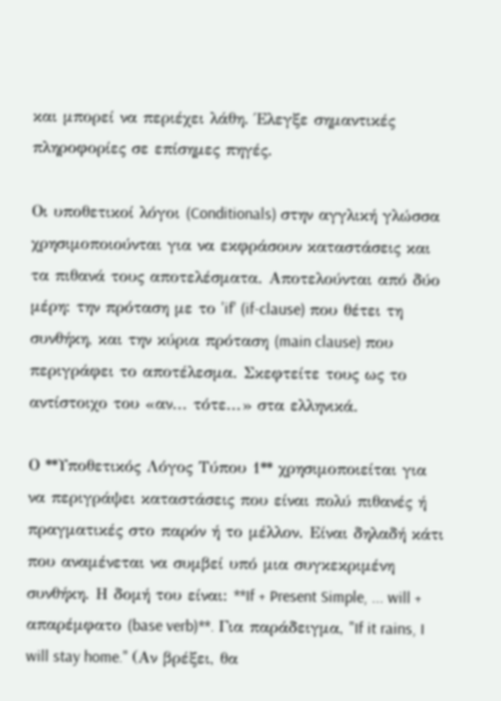και μπορεί να περιέχει λάθη. Έλεγξε σημαντικές πληροφορίες σε επίσημες πηγές.

Οι υποθετικοί λόγοι (Conditionals) στην αγγλική γλώσσα χρησιμοποιούνται για να εκφράσουν καταστάσεις και τα πιθανά τους αποτελέσματα. Αποτελούνται από δύο μέρη: την πρόταση με το 'if' (if-clause) που θέτει τη συνθήκη, και την κύρια πρόταση (main clause) που περιγράφει το αποτέλεσμα. Σκεφτείτε τους ως το αντίστοιχο του «αν... τότε...» στα ελληνικά.

Ο **Υποθετικός Λόγος Τύπου 1** χρησιμοποιείται για να περιγράψει καταστάσεις που είναι πολύ πιθανές ή πραγματικές στο παρόν ή το μέλλον. Είναι δηλαδή κάτι που αναμένεται να συμβεί υπό μια συγκεκριμένη συνθήκη. Η δομή του είναι: **If + Present Simple, ... will + απαρέμφατο (base verb)**. Για παράδειγμα, "If it rains, I will stay home." (Αν βρέξει, θα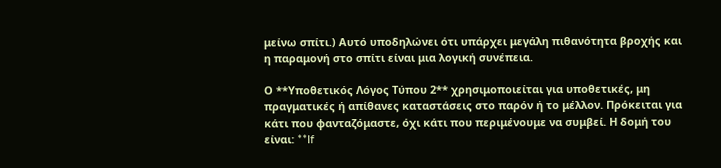μείνω σπίτι.) Αυτό υποδηλώνει ότι υπάρχει μεγάλη πιθανότητα βροχής και η παραμονή στο σπίτι είναι μια λογική συνέπεια.

Ο **Υποθετικός Λόγος Τύπου 2** χρησιμοποιείται για υποθετικές, μη πραγματικές ή απίθανες καταστάσεις στο παρόν ή το μέλλον. Πρόκειται για κάτι που φανταζόμαστε, όχι κάτι που περιμένουμε να συμβεί. Η δομή του είναι: **If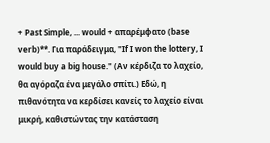+ Past Simple, ... would + απαρέμφατο (base verb)**. Για παράδειγμα, "If I won the lottery, I would buy a big house." (Αν κέρδιζα το λαχείο, θα αγόραζα ένα μεγάλο σπίτι.) Εδώ, η πιθανότητα να κερδίσει κανείς το λαχείο είναι μικρή, καθιστώντας την κατάσταση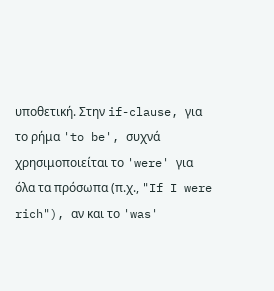υποθετική. Στην if-clause, για το ρήμα 'to be', συχνά χρησιμοποιείται το 'were' για όλα τα πρόσωπα (π.χ., "If I were rich"), αν και το 'was'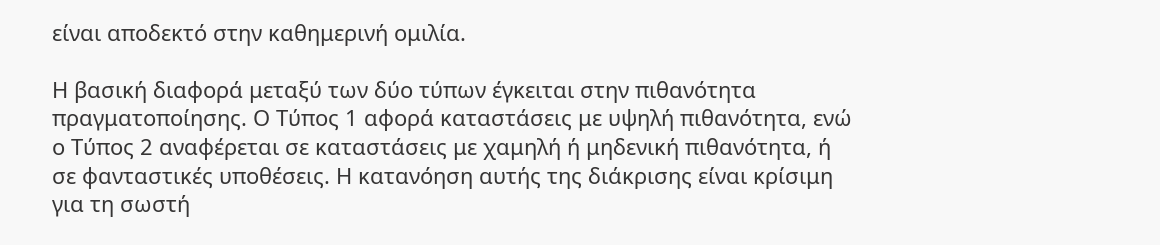είναι αποδεκτό στην καθημερινή ομιλία.

Η βασική διαφορά μεταξύ των δύο τύπων έγκειται στην πιθανότητα πραγματοποίησης. Ο Τύπος 1 αφορά καταστάσεις με υψηλή πιθανότητα, ενώ ο Τύπος 2 αναφέρεται σε καταστάσεις με χαμηλή ή μηδενική πιθανότητα, ή σε φανταστικές υποθέσεις. Η κατανόηση αυτής της διάκρισης είναι κρίσιμη για τη σωστή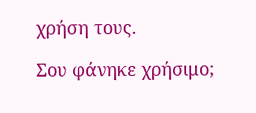χρήση τους.

Σου φάνηκε χρήσιμο;